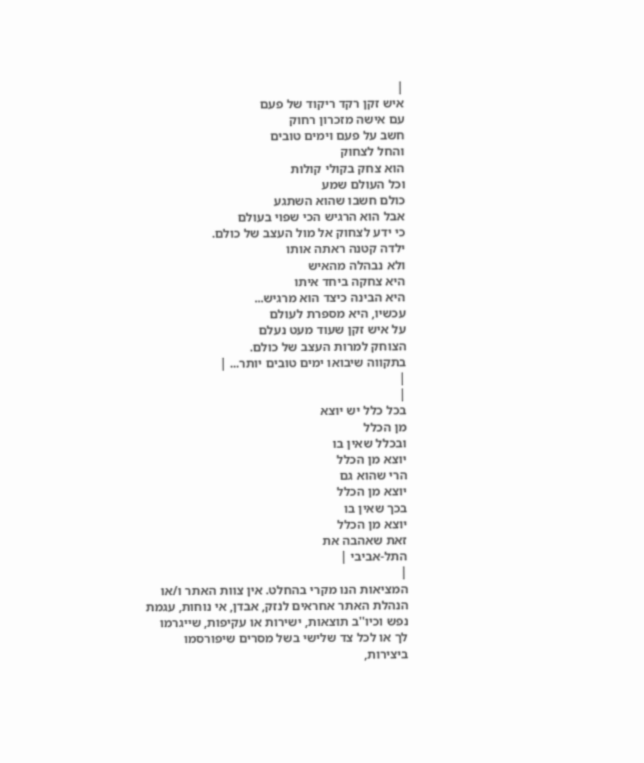|
איש זקן רקד ריקוד של פעם
עם אישה מזכרון רחוק
חשב על פעם וימים טובים
והחל לצחוק
הוא צחק בקולי קולות
וכל העולם שמע
כולם חשבו שהוא השתגע
אבל הוא הרגיש הכי שפוי בעולם
כי ידע לצחוק אל מול העצב של כולם.
ילדה קטנה ראתה אותו
ולא נבהלה מהאיש
היא צחקה ביחד איתו
היא הבינה כיצד הוא מרגיש...
עכשיו, היא מספרת לעולם
על איש זקן שעוד מעט נעלם
הצוחק למרות העצב של כולם.
בתקווה שיבואו ימים טובים יותר... |
|
|
בכל כלל יש יוצא
מן הכלל
ובכלל שאין בו
יוצא מן הכלל
הרי שהוא גם
יוצא מן הכלל
בכך שאין בו
יוצא מן הכלל
זאת שאהבה את
התל-אביבי |
|
המציאות הנו מקרי בהחלט. אין צוות האתר ו/או
הנהלת האתר אחראים לנזק, אבדן, אי נוחות, עגמת
נפש וכיו''ב תוצאות, ישירות או עקיפות, שייגרמו
לך או לכל צד שלישי בשל מסרים שיפורסמו
ביצירות,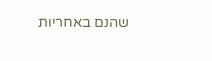שהנם באחריות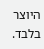היוצר בלבד.